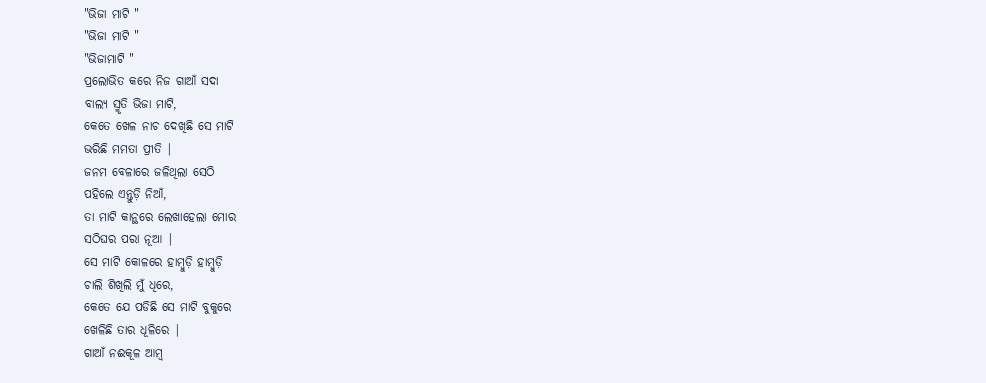"ଭିଜା ମାଟି "
"ଭିଜା ମାଟି "
"ଭିଜାମାଟି "
ପ୍ରଲୋଭିତ କରେ ନିଜ ଗାଆଁ ସଦା
ବାଲ୍ୟ ସ୍ମୃତି ଭିଜା ମାଟି,
କେତେ ଖେଳ ନାଚ ଦେଖିଛି ସେ ମାଟି
ଭରିଛି ମମତା ପ୍ରୀତି |
ଜନମ ବେଳାରେ ଜଳିଥିଲା ସେଠି
ପହିଲେ ଏନ୍ତୁଡ଼ି ନିଆଁ,
ତା ମାଟି କାନ୍ଥରେ ଲେଖାହେଲା ମୋର
ସଠିଘର ପରା ନୂଆ |
ସେ ମାଟି କୋଳରେ ହାମ୍ବୁଡ଼ି ହାମ୍ବୁଡ଼ି
ଚାଲି ଶିଖିଲି ମୁଁ ଧିରେ,
କେତେ ଯେ ପଡିଛି ସେ ମାଟି ବୁକୁରେ
ଖେଳିଛି ତାର ଧୂଳିରେ |
ଗାଆଁ ନଈକୂଳ ଆମ୍ବ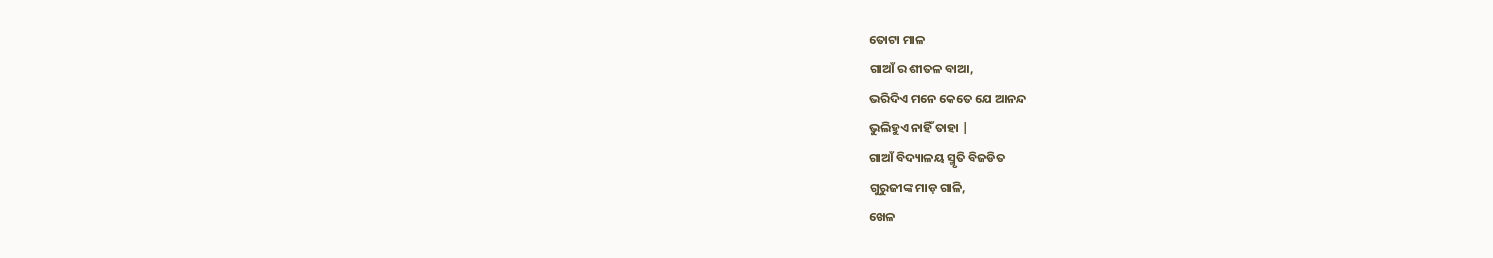ତୋଟା ମାଳ
ଗାଆଁ ର ଶୀତଳ ବାଆ,
ଭରିଦିଏ ମନେ କେତେ ଯେ ଆନନ୍ଦ
ଭୁଲିହୁଏ ନାହିଁ ତାହା |
ଗାଆଁ ବିଦ୍ୟାଳୟ ସ୍ମୃତି ବିଜଡିତ
ଗୁରୁଜୀଙ୍କ ମାଡ଼ ଗାଳି,
ଖେଳ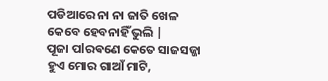ପଡିଆରେ ନା ନା ଜାତି ଖେଳ
କେବେ ହେବନାହିଁ ଭୁଲି |
ପୂଜା ପlରଵଣେ କେତେ ସାଜସଜ୍ଜା
ହୁଏ ମୋର ଗାଆଁ ମାଟି,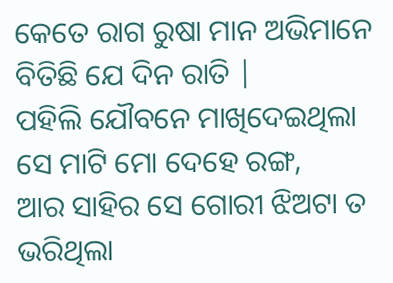କେତେ ରାଗ ରୁଷା ମାନ ଅଭିମାନେ
ବିତିଛି ଯେ ଦିନ ରାତି |
ପହିଲି ଯୌବନେ ମାଖିଦେଇଥିଲା
ସେ ମାଟି ମୋ ଦେହେ ରଙ୍ଗ,
ଆର ସାହିର ସେ ଗୋରୀ ଝିଅଟା ତ
ଭରିଥିଲା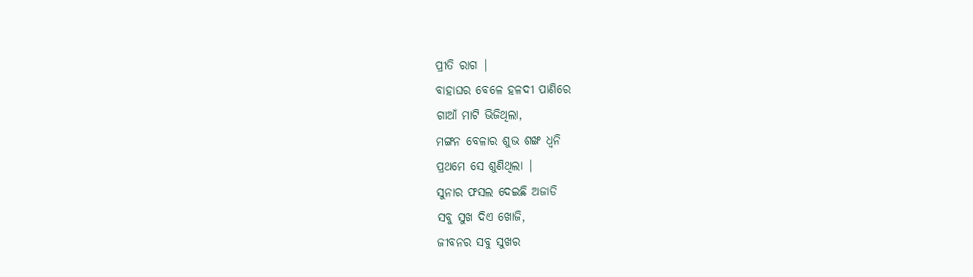ପ୍ରୀତି ରାଗ |
ବାହାଘର ବେଳେ ହଳଦୀ ପାଣିରେ
ଗାଆଁ ମାଟି ଭିଜିଥିଲା,
ମଙ୍ଗନ ବେଳାର ଶୁଭ ଶଙ୍ଖ ଧ୍ୱନି
ପ୍ରଥମେ ସେ ଶୁଣିଥିଲା |
ସୁନାର ଫସଲ ଦେଇଛି ଅଜାଡି
ସବୁ ସୁଖ ଦିଏ ଖୋଜି,
ଜୀବନର ସବୁ ସୁଖର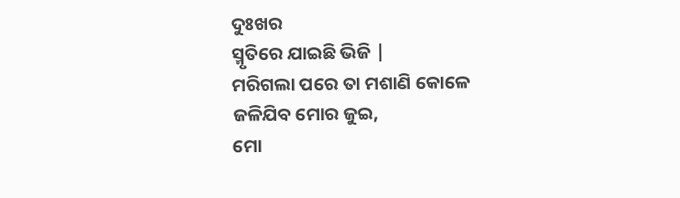ଦୁଃଖର
ସ୍ମୃତିରେ ଯାଇଛି ଭିଜି |
ମରିଗଲା ପରେ ତା ମଶାଣି କୋଳେ
ଜଳିଯିବ ମୋର ଜୁଇ,
ମୋ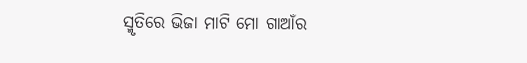ସ୍ମୃତିରେ ଭିଜା ମାଟି ମୋ ଗାଆଁର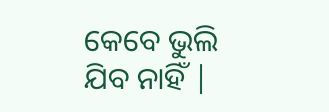କେବେ ଭୁଲି ଯିବ ନାହିଁ |